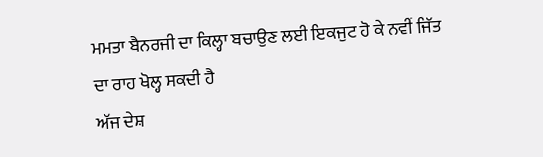ਮਮਤਾ ਬੈਨਰਜੀ ਦਾ ਕਿਲ੍ਹਾ ਬਚਾਉਣ ਲਈ ਇਕਜੁਟ ਹੋ ਕੇ ਨਵੀਂ ਜਿੱਤ ਦਾ ਰਾਹ ਖੋਲ੍ਹ ਸਕਦੀ ਹੈ
ਅੱਜ ਦੇਸ਼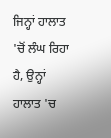ਜਿਨ੍ਹਾਂ ਹਾਲਾਤ 'ਚੋਂ ਲੰਘ ਰਿਹਾ ਹੈ, ਉਨ੍ਹਾਂ ਹਾਲਾਤ 'ਚ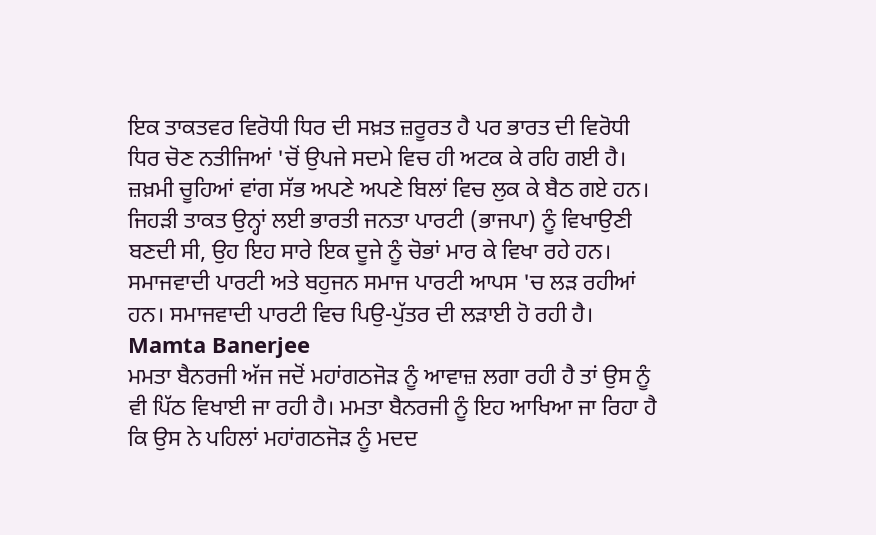ਇਕ ਤਾਕਤਵਰ ਵਿਰੋਧੀ ਧਿਰ ਦੀ ਸਖ਼ਤ ਜ਼ਰੂਰਤ ਹੈ ਪਰ ਭਾਰਤ ਦੀ ਵਿਰੋਧੀ ਧਿਰ ਚੋਣ ਨਤੀਜਿਆਂ 'ਚੋਂ ਉਪਜੇ ਸਦਮੇ ਵਿਚ ਹੀ ਅਟਕ ਕੇ ਰਹਿ ਗਈ ਹੈ। ਜ਼ਖ਼ਮੀ ਚੂਹਿਆਂ ਵਾਂਗ ਸੱਭ ਅਪਣੇ ਅਪਣੇ ਬਿਲਾਂ ਵਿਚ ਲੁਕ ਕੇ ਬੈਠ ਗਏ ਹਨ। ਜਿਹੜੀ ਤਾਕਤ ਉਨ੍ਹਾਂ ਲਈ ਭਾਰਤੀ ਜਨਤਾ ਪਾਰਟੀ (ਭਾਜਪਾ) ਨੂੰ ਵਿਖਾਉਣੀ ਬਣਦੀ ਸੀ, ਉਹ ਇਹ ਸਾਰੇ ਇਕ ਦੂਜੇ ਨੂੰ ਚੋਭਾਂ ਮਾਰ ਕੇ ਵਿਖਾ ਰਹੇ ਹਨ। ਸਮਾਜਵਾਦੀ ਪਾਰਟੀ ਅਤੇ ਬਹੁਜਨ ਸਮਾਜ ਪਾਰਟੀ ਆਪਸ 'ਚ ਲੜ ਰਹੀਆਂ ਹਨ। ਸਮਾਜਵਾਦੀ ਪਾਰਟੀ ਵਿਚ ਪਿਉ-ਪੁੱਤਰ ਦੀ ਲੜਾਈ ਹੋ ਰਹੀ ਹੈ।
Mamta Banerjee
ਮਮਤਾ ਬੈਨਰਜੀ ਅੱਜ ਜਦੋਂ ਮਹਾਂਗਠਜੋੜ ਨੂੰ ਆਵਾਜ਼ ਲਗਾ ਰਹੀ ਹੈ ਤਾਂ ਉਸ ਨੂੰ ਵੀ ਪਿੱਠ ਵਿਖਾਈ ਜਾ ਰਹੀ ਹੈ। ਮਮਤਾ ਬੈਨਰਜੀ ਨੂੰ ਇਹ ਆਖਿਆ ਜਾ ਰਿਹਾ ਹੈ ਕਿ ਉਸ ਨੇ ਪਹਿਲਾਂ ਮਹਾਂਗਠਜੋੜ ਨੂੰ ਮਦਦ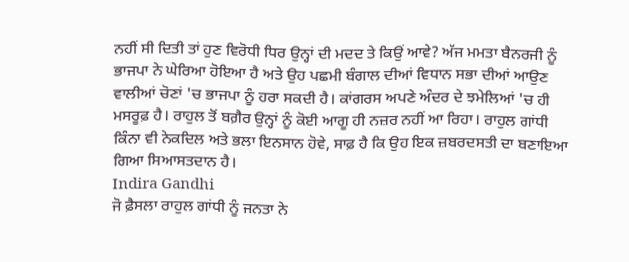ਨਹੀਂ ਸੀ ਦਿਤੀ ਤਾਂ ਹੁਣ ਵਿਰੋਧੀ ਧਿਰ ਉਨ੍ਹਾਂ ਦੀ ਮਦਦ ਤੇ ਕਿਉਂ ਆਵੇ? ਅੱਜ ਮਮਤਾ ਬੈਨਰਜੀ ਨੂੰ ਭਾਜਪਾ ਨੇ ਘੇਰਿਆ ਹੋਇਆ ਹੈ ਅਤੇ ਉਹ ਪਛਮੀ ਬੰਗਾਲ ਦੀਆਂ ਵਿਧਾਨ ਸਭਾ ਦੀਆਂ ਆਉਣ ਵਾਲੀਆਂ ਚੋਣਾਂ 'ਚ ਭਾਜਪਾ ਨੂੰ ਹਰਾ ਸਕਦੀ ਹੈ। ਕਾਂਗਰਸ ਅਪਣੇ ਅੰਦਰ ਦੇ ਝਮੇਲਿਆਂ 'ਚ ਹੀ ਮਸਰੂਫ਼ ਹੈ। ਰਾਹੁਲ ਤੋਂ ਬਗ਼ੈਰ ਉਨ੍ਹਾਂ ਨੂੰ ਕੋਈ ਆਗੂ ਹੀ ਨਜ਼ਰ ਨਹੀਂ ਆ ਰਿਹਾ। ਰਾਹੁਲ ਗਾਂਧੀ ਕਿੰਨਾ ਵੀ ਨੇਕਦਿਲ ਅਤੇ ਭਲਾ ਇਨਸਾਨ ਹੋਵੇ, ਸਾਫ਼ ਹੈ ਕਿ ਉਹ ਇਕ ਜ਼ਬਰਦਸਤੀ ਦਾ ਬਣਾਇਆ ਗਿਆ ਸਿਆਸਤਦਾਨ ਹੈ।
Indira Gandhi
ਜੋ ਫ਼ੈਸਲਾ ਰਾਹੁਲ ਗਾਂਧੀ ਨੂੰ ਜਨਤਾ ਨੇ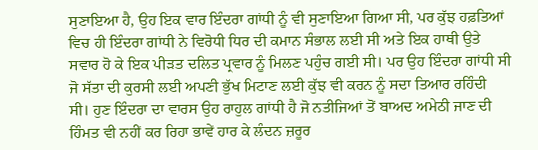ਸੁਣਾਇਆ ਹੈ, ਉਹ ਇਕ ਵਾਰ ਇੰਦਰਾ ਗਾਂਧੀ ਨੂੰ ਵੀ ਸੁਣਾਇਆ ਗਿਆ ਸੀ, ਪਰ ਕੁੱਝ ਹਫ਼ਤਿਆਂ ਵਿਚ ਹੀ ਇੰਦਰਾ ਗਾਂਧੀ ਨੇ ਵਿਰੋਧੀ ਧਿਰ ਦੀ ਕਮਾਨ ਸੰਭਾਲ ਲਈ ਸੀ ਅਤੇ ਇਕ ਹਾਥੀ ਉਤੇ ਸਵਾਰ ਹੋ ਕੇ ਇਕ ਪੀੜਤ ਦਲਿਤ ਪ੍ਰਵਾਰ ਨੂੰ ਮਿਲਣ ਪਹੁੰਚ ਗਈ ਸੀ। ਪਰ ਉਹ ਇੰਦਰਾ ਗਾਂਧੀ ਸੀ ਜੋ ਸੱਤਾ ਦੀ ਕੁਰਸੀ ਲਈ ਅਪਣੀ ਭੁੱਖ ਮਿਟਾਣ ਲਈ ਕੁੱਝ ਵੀ ਕਰਨ ਨੂੰ ਸਦਾ ਤਿਆਰ ਰਹਿੰਦੀ ਸੀ। ਹੁਣ ਇੰਦਰਾ ਦਾ ਵਾਰਸ ਉਹ ਰਾਹੁਲ ਗਾਂਧੀ ਹੈ ਜੋ ਨਤੀਜਿਆਂ ਤੋਂ ਬਾਅਦ ਅਮੇਠੀ ਜਾਣ ਦੀ ਹਿੰਮਤ ਵੀ ਨਹੀਂ ਕਰ ਰਿਹਾ ਭਾਵੇਂ ਹਾਰ ਕੇ ਲੰਦਨ ਜ਼ਰੂਰ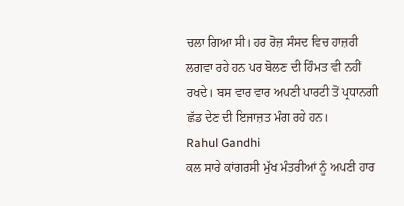ਚਲਾ ਗਿਆ ਸੀ। ਹਰ ਰੋਜ਼ ਸੰਸਦ ਵਿਚ ਹਾਜ਼ਰੀ ਲਗਵਾ ਰਹੇ ਹਨ ਪਰ ਬੋਲਣ ਦੀ ਹਿੰਮਤ ਵੀ ਨਹੀਂ ਰਖਦੇ। ਬਸ ਵਾਰ ਵਾਰ ਅਪਣੀ ਪਾਰਟੀ ਤੋਂ ਪ੍ਰਧਾਨਗੀ ਛੱਡ ਦੇਣ ਦੀ ਇਜਾਜ਼ਤ ਮੰਗ ਰਹੇ ਹਨ।
Rahul Gandhi
ਕਲ ਸਾਰੇ ਕਾਂਗਰਸੀ ਮੁੱਖ ਮੰਤਰੀਆਂ ਨੂੰ ਅਪਣੀ ਹਾਰ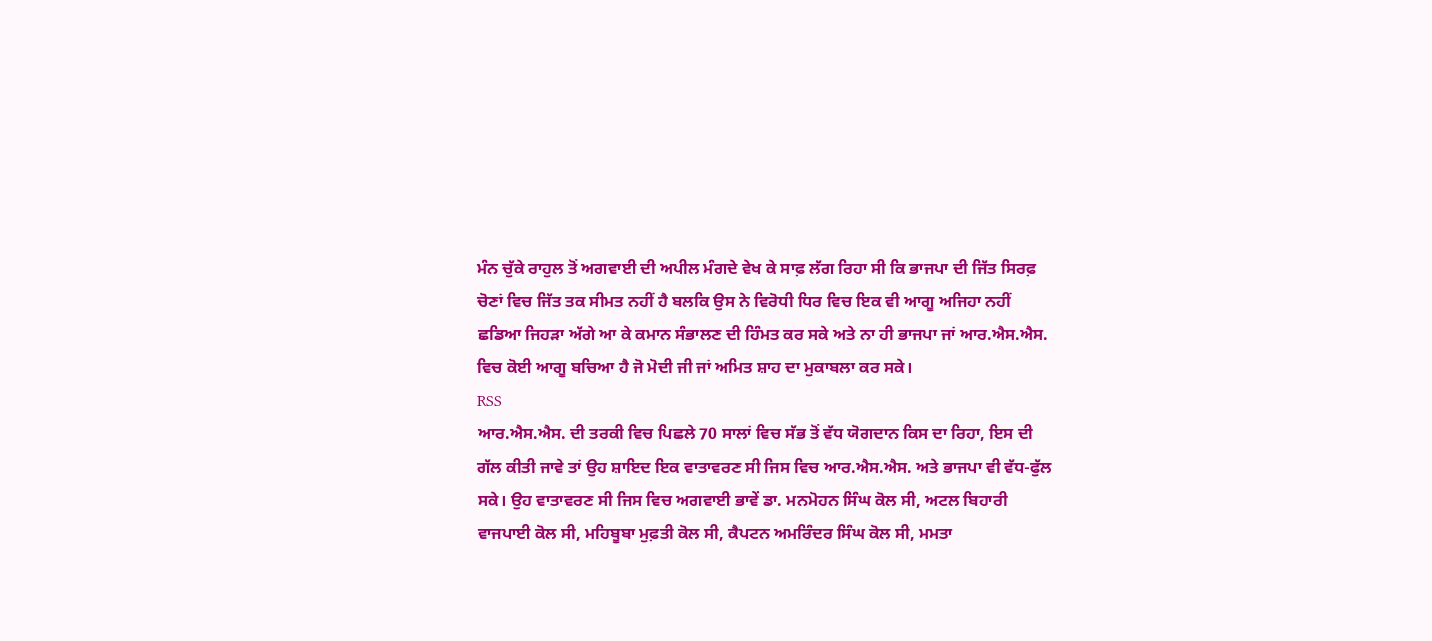ਮੰਨ ਚੁੱਕੇ ਰਾਹੁਲ ਤੋਂ ਅਗਵਾਈ ਦੀ ਅਪੀਲ ਮੰਗਦੇ ਵੇਖ ਕੇ ਸਾਫ਼ ਲੱਗ ਰਿਹਾ ਸੀ ਕਿ ਭਾਜਪਾ ਦੀ ਜਿੱਤ ਸਿਰਫ਼ ਚੋਣਾਂ ਵਿਚ ਜਿੱਤ ਤਕ ਸੀਮਤ ਨਹੀਂ ਹੈ ਬਲਕਿ ਉਸ ਨੇ ਵਿਰੋਧੀ ਧਿਰ ਵਿਚ ਇਕ ਵੀ ਆਗੂ ਅਜਿਹਾ ਨਹੀਂ ਛਡਿਆ ਜਿਹੜਾ ਅੱਗੇ ਆ ਕੇ ਕਮਾਨ ਸੰਭਾਲਣ ਦੀ ਹਿੰਮਤ ਕਰ ਸਕੇ ਅਤੇ ਨਾ ਹੀ ਭਾਜਪਾ ਜਾਂ ਆਰ.ਐਸ.ਐਸ. ਵਿਚ ਕੋਈ ਆਗੂ ਬਚਿਆ ਹੈ ਜੋ ਮੋਦੀ ਜੀ ਜਾਂ ਅਮਿਤ ਸ਼ਾਹ ਦਾ ਮੁਕਾਬਲਾ ਕਰ ਸਕੇ।
RSS
ਆਰ.ਐਸ.ਐਸ. ਦੀ ਤਰਕੀ ਵਿਚ ਪਿਛਲੇ 70 ਸਾਲਾਂ ਵਿਚ ਸੱਭ ਤੋਂ ਵੱਧ ਯੋਗਦਾਨ ਕਿਸ ਦਾ ਰਿਹਾ, ਇਸ ਦੀ ਗੱਲ ਕੀਤੀ ਜਾਵੇ ਤਾਂ ਉਹ ਸ਼ਾਇਦ ਇਕ ਵਾਤਾਵਰਣ ਸੀ ਜਿਸ ਵਿਚ ਆਰ.ਐਸ.ਐਸ. ਅਤੇ ਭਾਜਪਾ ਵੀ ਵੱਧ-ਫੁੱਲ ਸਕੇ। ਉਹ ਵਾਤਾਵਰਣ ਸੀ ਜਿਸ ਵਿਚ ਅਗਵਾਈ ਭਾਵੇਂ ਡਾ. ਮਨਮੋਹਨ ਸਿੰਘ ਕੋਲ ਸੀ, ਅਟਲ ਬਿਹਾਰੀ ਵਾਜਪਾਈ ਕੋਲ ਸੀ, ਮਹਿਬੂਬਾ ਮੁਫ਼ਤੀ ਕੋਲ ਸੀ, ਕੈਪਟਨ ਅਮਰਿੰਦਰ ਸਿੰਘ ਕੋਲ ਸੀ, ਮਮਤਾ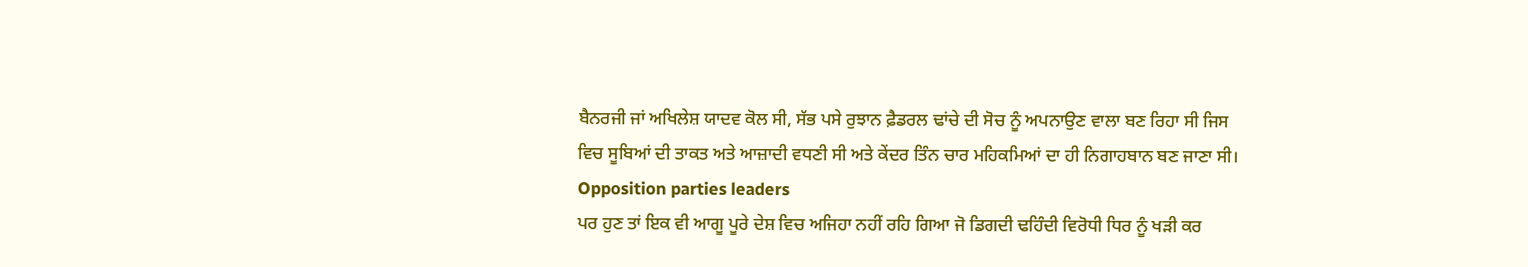ਬੈਨਰਜੀ ਜਾਂ ਅਖਿਲੇਸ਼ ਯਾਦਵ ਕੋਲ ਸੀ, ਸੱਭ ਪਸੇ ਰੁਝਾਨ ਫ਼ੈਡਰਲ ਢਾਂਚੇ ਦੀ ਸੋਚ ਨੂੰ ਅਪਨਾਉਣ ਵਾਲਾ ਬਣ ਰਿਹਾ ਸੀ ਜਿਸ ਵਿਚ ਸੂਬਿਆਂ ਦੀ ਤਾਕਤ ਅਤੇ ਆਜ਼ਾਦੀ ਵਧਣੀ ਸੀ ਅਤੇ ਕੇਂਦਰ ਤਿੰਨ ਚਾਰ ਮਹਿਕਮਿਆਂ ਦਾ ਹੀ ਨਿਗਾਹਬਾਨ ਬਣ ਜਾਣਾ ਸੀ।
Opposition parties leaders
ਪਰ ਹੁਣ ਤਾਂ ਇਕ ਵੀ ਆਗੂ ਪੂਰੇ ਦੇਸ਼ ਵਿਚ ਅਜਿਹਾ ਨਹੀਂ ਰਹਿ ਗਿਆ ਜੋ ਡਿਗਦੀ ਢਹਿੰਦੀ ਵਿਰੋਧੀ ਧਿਰ ਨੂੰ ਖੜੀ ਕਰ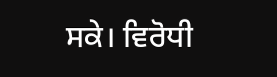ਸਕੇ। ਵਿਰੋਧੀ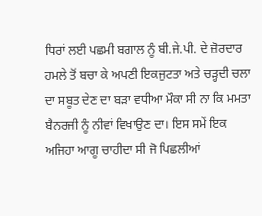ਧਿਰਾਂ ਲਈ ਪਛਮੀ ਬਗਾਲ ਨੂੰ ਬੀ.ਜੇ.ਪੀ. ਦੇ ਜ਼ੋਰਦਾਰ ਹਮਲੇ ਤੋਂ ਬਚਾ ਕੇ ਅਪਣੀ ਇਕਜੁਟਤਾ ਅਤੇ ਚੜ੍ਹਦੀ ਚਲਾ ਦਾ ਸਬੂਤ ਦੇਣ ਦਾ ਬੜਾ ਵਧੀਆ ਮੌਕਾ ਸੀ ਨਾ ਕਿ ਮਮਤਾ ਬੈਨਰਜੀ ਨੂੰ ਨੀਵਾਂ ਵਿਖਾਉਣ ਦਾ। ਇਸ ਸਮੇਂ ਇਕ ਅਜਿਹਾ ਆਗੂ ਚਾਹੀਦਾ ਸੀ ਜੋ ਪਿਛਲੀਆਂ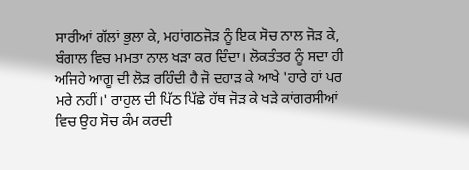ਸਾਰੀਆਂ ਗੱਲਾਂ ਭੁਲਾ ਕੇ, ਮਹਾਂਗਠਜੋੜ ਨੂੰ ਇਕ ਸੋਚ ਨਾਲ ਜੋੜ ਕੇ, ਬੰਗਾਲ ਵਿਚ ਮਮਤਾ ਨਾਲ ਖੜਾ ਕਰ ਦਿੰਦਾ। ਲੋਕਤੰਤਰ ਨੂੰ ਸਦਾ ਹੀ ਅਜਿਹੇ ਆਗੂ ਦੀ ਲੋੜ ਰਹਿੰਦੀ ਹੈ ਜੋ ਦਹਾੜ ਕੇ ਆਖੇ 'ਹਾਰੇ ਹਾਂ ਪਰ ਮਰੇ ਨਹੀਂ।' ਰਾਹੁਲ ਦੀ ਪਿੱਠ ਪਿੱਛੇ ਹੱਥ ਜੋੜ ਕੇ ਖੜੇ ਕਾਂਗਰਸੀਆਂ ਵਿਚ ਉਹ ਸੋਚ ਕੰਮ ਕਰਦੀ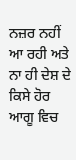ਨਜ਼ਰ ਨਹੀਂ ਆ ਰਹੀ ਅਤੇ ਨਾ ਹੀ ਦੇਸ਼ ਦੇ ਕਿਸੇ ਹੋਰ ਆਗੂ ਵਿਚ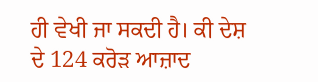ਹੀ ਵੇਖੀ ਜਾ ਸਕਦੀ ਹੈ। ਕੀ ਦੇਸ਼ ਦੇ 124 ਕਰੋੜ ਆਜ਼ਾਦ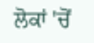ਲੋਕਾਂ 'ਚੋਂ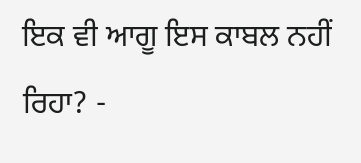ਇਕ ਵੀ ਆਗੂ ਇਸ ਕਾਬਲ ਨਹੀਂ ਰਿਹਾ? -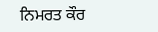ਨਿਮਰਤ ਕੌਰ